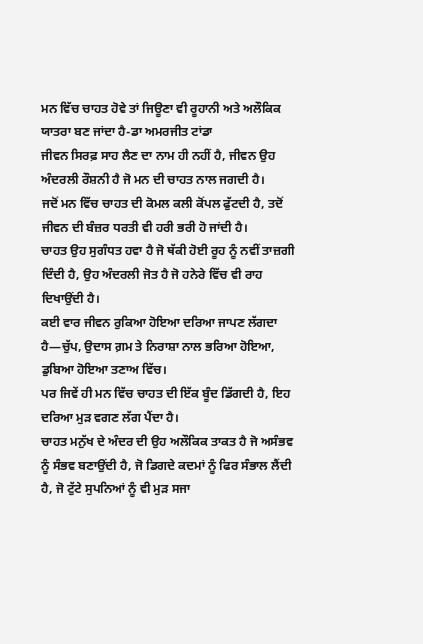ਮਨ ਵਿੱਚ ਚਾਹਤ ਹੋਵੇ ਤਾਂ ਜਿਊਣਾ ਵੀ ਰੂਹਾਨੀ ਅਤੇ ਅਲੌਕਿਕ ਯਾਤਰਾ ਬਣ ਜਾਂਦਾ ਹੈ-ਡਾ ਅਮਰਜੀਤ ਟਾਂਡਾ
ਜੀਵਨ ਸਿਰਫ਼ ਸਾਹ ਲੈਣ ਦਾ ਨਾਮ ਹੀ ਨਹੀਂ ਹੈ, ਜੀਵਨ ਉਹ ਅੰਦਰਲੀ ਰੌਸ਼ਨੀ ਹੈ ਜੋ ਮਨ ਦੀ ਚਾਹਤ ਨਾਲ ਜਗਦੀ ਹੈ।
ਜਦੋਂ ਮਨ ਵਿੱਚ ਚਾਹਤ ਦੀ ਕੋਮਲ ਕਲੀ ਕੋਂਪਲ ਫੁੱਟਦੀ ਹੈ, ਤਦੋਂ ਜੀਵਨ ਦੀ ਬੰਜ਼ਰ ਧਰਤੀ ਵੀ ਹਰੀ ਭਰੀ ਹੋ ਜਾਂਦੀ ਹੈ।
ਚਾਹਤ ਉਹ ਸੁਗੰਧਤ ਹਵਾ ਹੈ ਜੋ ਥੱਕੀ ਹੋਈ ਰੂਹ ਨੂੰ ਨਵੀਂ ਤਾਜ਼ਗੀ ਦਿੰਦੀ ਹੈ, ਉਹ ਅੰਦਰਲੀ ਜੋਤ ਹੈ ਜੋ ਹਨੇਰੇ ਵਿੱਚ ਵੀ ਰਾਹ ਦਿਖਾਉਂਦੀ ਹੈ।
ਕਈ ਵਾਰ ਜੀਵਨ ਰੁਕਿਆ ਹੋਇਆ ਦਰਿਆ ਜਾਪਣ ਲੱਗਦਾ ਹੈ—ਚੁੱਪ, ਉਦਾਸ ਗ਼ਮ ਤੇ ਨਿਰਾਸ਼ਾ ਨਾਲ ਭਰਿਆ ਹੋਇਆ, ਡੁਬਿਆ ਹੋਇਆ ਤਣਾਅ ਵਿੱਚ।
ਪਰ ਜਿਵੇਂ ਹੀ ਮਨ ਵਿੱਚ ਚਾਹਤ ਦੀ ਇੱਕ ਬੂੰਦ ਡਿੱਗਦੀ ਹੈ, ਇਹ ਦਰਿਆ ਮੁੜ ਵਗਣ ਲੱਗ ਪੈਂਦਾ ਹੈ।
ਚਾਹਤ ਮਨੁੱਖ ਦੇ ਅੰਦਰ ਦੀ ਉਹ ਅਲੌਕਿਕ ਤਾਕਤ ਹੈ ਜੋ ਅਸੰਭਵ ਨੂੰ ਸੰਭਵ ਬਣਾਉਂਦੀ ਹੈ, ਜੋ ਡਿਗਦੇ ਕਦਮਾਂ ਨੂੰ ਫਿਰ ਸੰਭਾਲ ਲੈਂਦੀ ਹੈ, ਜੋ ਟੁੱਟੇ ਸੁਪਨਿਆਂ ਨੂੰ ਵੀ ਮੁੜ ਸਜਾ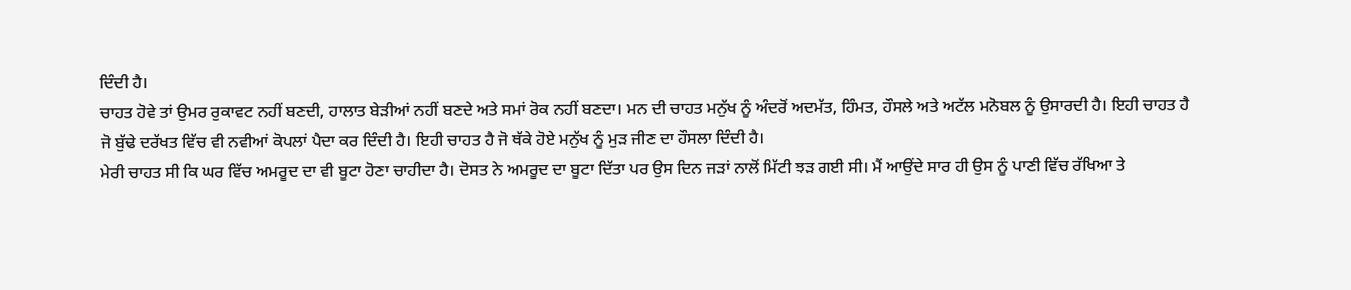ਦਿੰਦੀ ਹੈ।
ਚਾਹਤ ਹੋਵੇ ਤਾਂ ਉਮਰ ਰੁਕਾਵਟ ਨਹੀਂ ਬਣਦੀ, ਹਾਲਾਤ ਬੇੜੀਆਂ ਨਹੀਂ ਬਣਦੇ ਅਤੇ ਸਮਾਂ ਰੋਕ ਨਹੀਂ ਬਣਦਾ। ਮਨ ਦੀ ਚਾਹਤ ਮਨੁੱਖ ਨੂੰ ਅੰਦਰੋਂ ਅਦਮੱਤ, ਹਿੰਮਤ, ਹੌਸਲੇ ਅਤੇ ਅਟੱਲ ਮਨੋਬਲ ਨੂੰ ਉਸਾਰਦੀ ਹੈ। ਇਹੀ ਚਾਹਤ ਹੈ ਜੋ ਬੁੱਢੇ ਦਰੱਖਤ ਵਿੱਚ ਵੀ ਨਵੀਆਂ ਕੋਪਲਾਂ ਪੈਦਾ ਕਰ ਦਿੰਦੀ ਹੈ। ਇਹੀ ਚਾਹਤ ਹੈ ਜੋ ਥੱਕੇ ਹੋਏ ਮਨੁੱਖ ਨੂੰ ਮੁੜ ਜੀਣ ਦਾ ਹੌਸਲਾ ਦਿੰਦੀ ਹੈ।
ਮੇਰੀ ਚਾਹਤ ਸੀ ਕਿ ਘਰ ਵਿੱਚ ਅਮਰੂਦ ਦਾ ਵੀ ਬੂਟਾ ਹੋਣਾ ਚਾਹੀਦਾ ਹੈ। ਦੋਸਤ ਨੇ ਅਮਰੂਦ ਦਾ ਬੂਟਾ ਦਿੱਤਾ ਪਰ ਉਸ ਦਿਨ ਜੜਾਂ ਨਾਲੋਂ ਮਿੱਟੀ ਝੜ ਗਈ ਸੀ। ਮੈਂ ਆਉਂਦੇ ਸਾਰ ਹੀ ਉਸ ਨੂੰ ਪਾਣੀ ਵਿੱਚ ਰੱਖਿਆ ਤੇ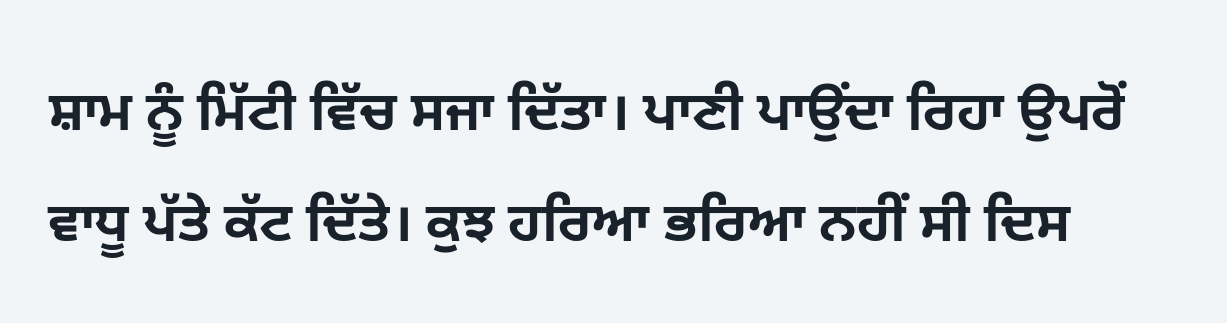ਸ਼ਾਮ ਨੂੰ ਮਿੱਟੀ ਵਿੱਚ ਸਜਾ ਦਿੱਤਾ। ਪਾਣੀ ਪਾਉਂਦਾ ਰਿਹਾ ਉਪਰੋਂ ਵਾਧੂ ਪੱਤੇ ਕੱਟ ਦਿੱਤੇ। ਕੁਝ ਹਰਿਆ ਭਰਿਆ ਨਹੀਂ ਸੀ ਦਿਸ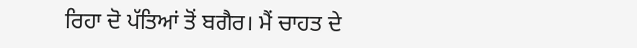ਰਿਹਾ ਦੋ ਪੱਤਿਆਂ ਤੋਂ ਬਗੈਰ। ਮੈਂ ਚਾਹਤ ਦੇ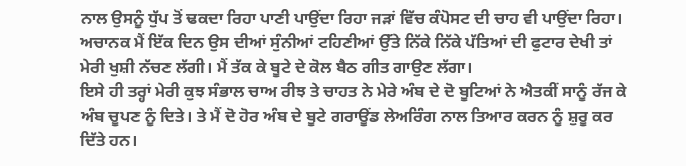ਨਾਲ ਉਸਨੂੰ ਧੁੱਪ ਤੋਂ ਢਕਦਾ ਰਿਹਾ ਪਾਣੀ ਪਾਉਂਦਾ ਰਿਹਾ ਜੜਾਂ ਵਿੱਚ ਕੰਪੋਸਟ ਦੀ ਚਾਹ ਵੀ ਪਾਉਂਦਾ ਰਿਹਾ।
ਅਚਾਨਕ ਮੈਂ ਇੱਕ ਦਿਨ ਉਸ ਦੀਆਂ ਸੁੰਨੀਆਂ ਟਹਿਣੀਆਂ ਉੱਤੇ ਨਿੱਕੇ ਨਿੱਕੇ ਪੱਤਿਆਂ ਦੀ ਫੁਟਾਰ ਦੇਖੀ ਤਾਂ ਮੇਰੀ ਖੁਸ਼ੀ ਨੱਚਣ ਲੱਗੀ। ਮੈਂ ਤੱਕ ਕੇ ਬੂਟੇ ਦੇ ਕੋਲ ਬੈਠ ਗੀਤ ਗਾਉਣ ਲੱਗਾ।
ਇਸੇ ਹੀ ਤਰ੍ਹਾਂ ਮੇਰੀ ਕੁਝ ਸੰਭਾਲ ਚਾਅ ਰੀਝ ਤੇ ਚਾਹਤ ਨੇ ਮੇਰੇ ਅੰਬ ਦੇ ਦੋ ਬੂਟਿਆਂ ਨੇ ਐਤਕੀਂ ਸਾਨੂੰ ਰੱਜ ਕੇ ਅੰਬ ਚੂਪਣ ਨੂੰ ਦਿਤੇ। ਤੇ ਮੈਂ ਦੋ ਹੋਰ ਅੰਬ ਦੇ ਬੂਟੇ ਗਰਾਊਂਡ ਲੇਅਰਿੰਗ ਨਾਲ ਤਿਆਰ ਕਰਨ ਨੂੰ ਸ਼ੁਰੂ ਕਰ ਦਿੱਤੇ ਹਨ।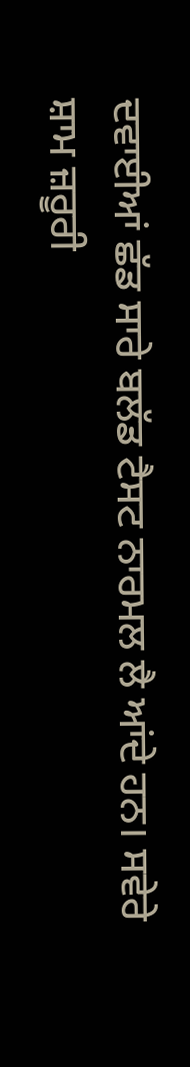ਦਵਾਈਆਂ ਛੱਡ ਸਾਰੇ ਬਲੱਡ ਟੈਸਟ ਨਾਰਮਲ ਲੈ ਆਂਦੇ ਹਨ। ਸਵੇਰੇ ਸ਼ਾਮ ਜ਼ਰੂਰੀ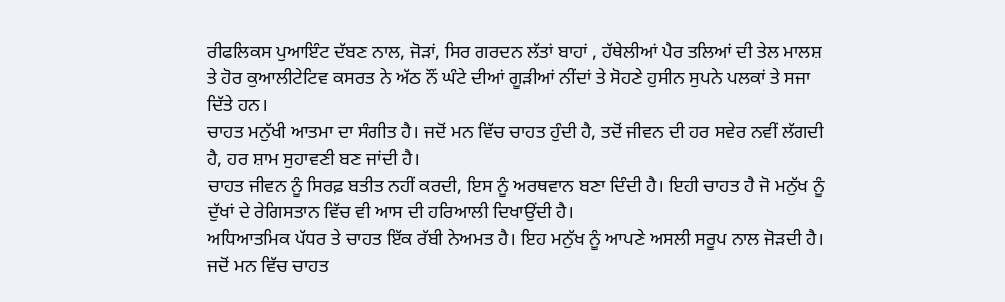ਰੀਫਲਿਕਸ ਪੁਆਇੰਟ ਦੱਬਣ ਨਾਲ, ਜੋੜਾਂ, ਸਿਰ ਗਰਦਨ ਲੱਤਾਂ ਬਾਹਾਂ , ਹੱਥੇਲੀਆਂ ਪੈਰ ਤਲਿਆਂ ਦੀ ਤੇਲ ਮਾਲਸ਼ ਤੇ ਹੋਰ ਕੁਆਲੀਟੇਟਿਵ ਕਸਰਤ ਨੇ ਅੱਠ ਨੌਂ ਘੰਟੇ ਦੀਆਂ ਗੂੜੀਆਂ ਨੀਂਦਾਂ ਤੇ ਸੋਹਣੇ ਹੁਸੀਨ ਸੁਪਨੇ ਪਲਕਾਂ ਤੇ ਸਜਾ ਦਿੱਤੇ ਹਨ।
ਚਾਹਤ ਮਨੁੱਖੀ ਆਤਮਾ ਦਾ ਸੰਗੀਤ ਹੈ। ਜਦੋਂ ਮਨ ਵਿੱਚ ਚਾਹਤ ਹੁੰਦੀ ਹੈ, ਤਦੋਂ ਜੀਵਨ ਦੀ ਹਰ ਸਵੇਰ ਨਵੀਂ ਲੱਗਦੀ ਹੈ, ਹਰ ਸ਼ਾਮ ਸੁਹਾਵਣੀ ਬਣ ਜਾਂਦੀ ਹੈ।
ਚਾਹਤ ਜੀਵਨ ਨੂੰ ਸਿਰਫ਼ ਬਤੀਤ ਨਹੀਂ ਕਰਦੀ, ਇਸ ਨੂੰ ਅਰਥਵਾਨ ਬਣਾ ਦਿੰਦੀ ਹੈ। ਇਹੀ ਚਾਹਤ ਹੈ ਜੋ ਮਨੁੱਖ ਨੂੰ ਦੁੱਖਾਂ ਦੇ ਰੇਗਿਸਤਾਨ ਵਿੱਚ ਵੀ ਆਸ ਦੀ ਹਰਿਆਲੀ ਦਿਖਾਉਂਦੀ ਹੈ।
ਅਧਿਆਤਮਿਕ ਪੱਧਰ ਤੇ ਚਾਹਤ ਇੱਕ ਰੱਬੀ ਨੇਅਮਤ ਹੈ। ਇਹ ਮਨੁੱਖ ਨੂੰ ਆਪਣੇ ਅਸਲੀ ਸਰੂਪ ਨਾਲ ਜੋੜਦੀ ਹੈ। ਜਦੋਂ ਮਨ ਵਿੱਚ ਚਾਹਤ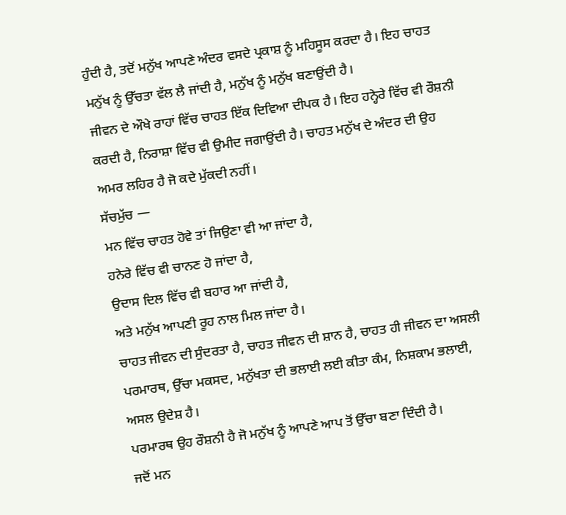ਹੁੰਦੀ ਹੈ, ਤਦੋਂ ਮਨੁੱਖ ਆਪਣੇ ਅੰਦਰ ਵਸਦੇ ਪ੍ਰਕਾਸ਼ ਨੂੰ ਮਹਿਸੂਸ ਕਰਦਾ ਹੈ। ਇਹ ਚਾਹਤ ਮਨੁੱਖ ਨੂੰ ਉੱਚਤਾ ਵੱਲ ਲੈ ਜਾਂਦੀ ਹੈ, ਮਨੁੱਖ ਨੂੰ ਮਨੁੱਖ ਬਣਾਉਂਦੀ ਹੈ।
ਜੀਵਨ ਦੇ ਔਖੇ ਰਾਹਾਂ ਵਿੱਚ ਚਾਹਤ ਇੱਕ ਦਿਵਿਆ ਦੀਪਕ ਹੈ। ਇਹ ਹਨ੍ਹੇਰੇ ਵਿੱਚ ਵੀ ਰੌਸ਼ਨੀ ਕਰਦੀ ਹੈ, ਨਿਰਾਸ਼ਾ ਵਿੱਚ ਵੀ ਉਮੀਦ ਜਗਾਉਂਦੀ ਹੈ। ਚਾਹਤ ਮਨੁੱਖ ਦੇ ਅੰਦਰ ਦੀ ਉਹ ਅਮਰ ਲਹਿਰ ਹੈ ਜੋ ਕਦੇ ਮੁੱਕਦੀ ਨਹੀਂ।
ਸੱਚਮੁੱਚ —
ਮਨ ਵਿੱਚ ਚਾਹਤ ਹੋਵੇ ਤਾਂ ਜਿਉਣਾ ਵੀ ਆ ਜਾਂਦਾ ਹੈ,
ਹਨੇਰੇ ਵਿੱਚ ਵੀ ਚਾਨਣ ਹੋ ਜਾਂਦਾ ਹੈ,
ਉਦਾਸ ਦਿਲ ਵਿੱਚ ਵੀ ਬਹਾਰ ਆ ਜਾਂਦੀ ਹੈ,
ਅਤੇ ਮਨੁੱਖ ਆਪਣੀ ਰੂਹ ਨਾਲ ਮਿਲ ਜਾਂਦਾ ਹੈ।
ਚਾਹਤ ਜੀਵਨ ਦੀ ਸੁੰਦਰਤਾ ਹੈ, ਚਾਹਤ ਜੀਵਨ ਦੀ ਸ਼ਾਨ ਹੈ, ਚਾਹਤ ਹੀ ਜੀਵਨ ਦਾ ਅਸਲੀ ਪਰਮਾਰਥ, ਉੱਚਾ ਮਕਸਦ, ਮਨੁੱਖਤਾ ਦੀ ਭਲਾਈ ਲਈ ਕੀਤਾ ਕੰਮ, ਨਿਸ਼ਕਾਮ ਭਲਾਈ, ਅਸਲ ਉਦੇਸ਼ ਹੈ।
ਪਰਮਾਰਥ ਉਹ ਰੌਸ਼ਨੀ ਹੈ ਜੋ ਮਨੁੱਖ ਨੂੰ ਆਪਣੇ ਆਪ ਤੋਂ ਉੱਚਾ ਬਣਾ ਦਿੰਦੀ ਹੈ।
ਜਦੋਂ ਮਨ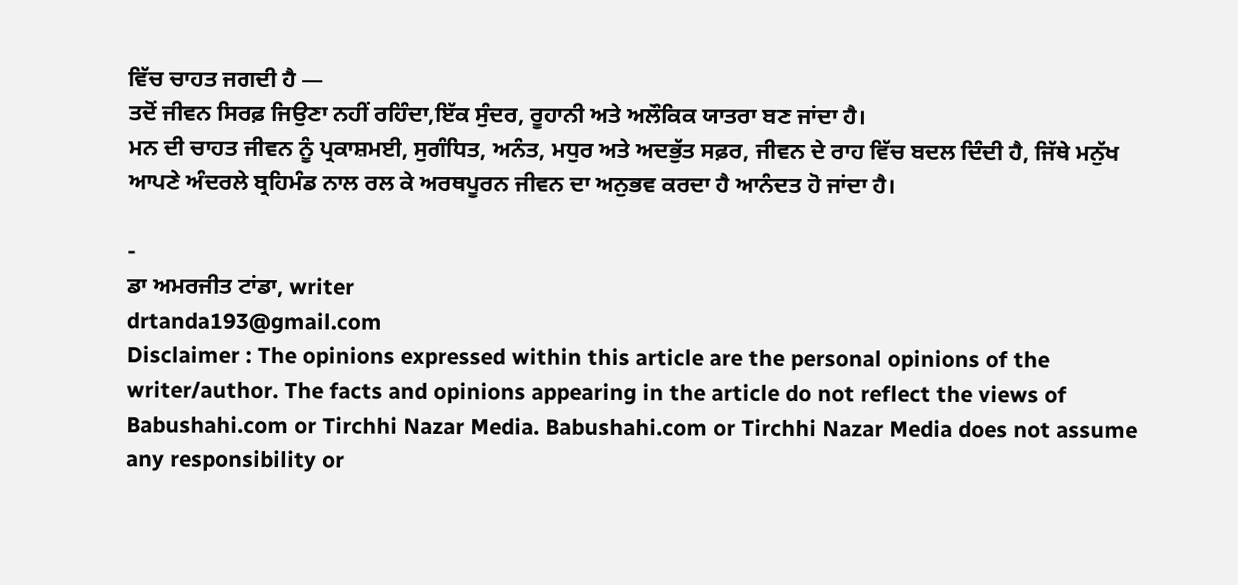ਵਿੱਚ ਚਾਹਤ ਜਗਦੀ ਹੈ —
ਤਦੋਂ ਜੀਵਨ ਸਿਰਫ਼ ਜਿਉਣਾ ਨਹੀਂ ਰਹਿੰਦਾ,ਇੱਕ ਸੁੰਦਰ, ਰੂਹਾਨੀ ਅਤੇ ਅਲੌਕਿਕ ਯਾਤਰਾ ਬਣ ਜਾਂਦਾ ਹੈ।
ਮਨ ਦੀ ਚਾਹਤ ਜੀਵਨ ਨੂੰ ਪ੍ਰਕਾਸ਼ਮਈ, ਸੁਗੰਧਿਤ, ਅਨੰਤ, ਮਧੁਰ ਅਤੇ ਅਦਭੁੱਤ ਸਫ਼ਰ, ਜੀਵਨ ਦੇ ਰਾਹ ਵਿੱਚ ਬਦਲ ਦਿੰਦੀ ਹੈ, ਜਿੱਥੇ ਮਨੁੱਖ ਆਪਣੇ ਅੰਦਰਲੇ ਬ੍ਰਹਿਮੰਡ ਨਾਲ ਰਲ ਕੇ ਅਰਥਪੂਰਨ ਜੀਵਨ ਦਾ ਅਨੁਭਵ ਕਰਦਾ ਹੈ ਆਨੰਦਤ ਹੋ ਜਾਂਦਾ ਹੈ।

-
ਡਾ ਅਮਰਜੀਤ ਟਾਂਡਾ, writer
drtanda193@gmail.com
Disclaimer : The opinions expressed within this article are the personal opinions of the writer/author. The facts and opinions appearing in the article do not reflect the views of Babushahi.com or Tirchhi Nazar Media. Babushahi.com or Tirchhi Nazar Media does not assume any responsibility or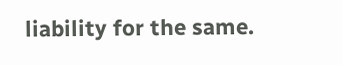liability for the same.